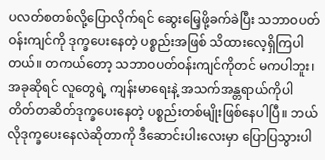ပလတ်စတစ်လို့ပြောလိုက်ရင် ဆွေးမြေ့ဖို့ခက်ခဲပြီး သဘာဝပတ်ဝန်းကျင်ကို ဒုက္ခပေးနေတဲ့ ပစ္စည်းအဖြစ် သိထားလေ့ရှိကြပါတယ်။ တကယ်တော့ သဘာဝပတ်ဝန်းကျင်ကိုတင် မကပါဘူး၊ အခုဆိုရင် လူတွေရဲ့ ကျန်းမာရေးနဲ့ အသက်အန္တရာယ်ကိုပါ တိတ်တဆိတ်ဒုက္ခပေးနေတဲ့ ပစ္စည်းတစ်မျိုးဖြစ်နေပါပြီ။ ဘယ်လိုဒုက္ခပေးနေလဲဆိုတာကို ဒီဆောင်းပါးလေးမှာ ပြောပြသွားပါ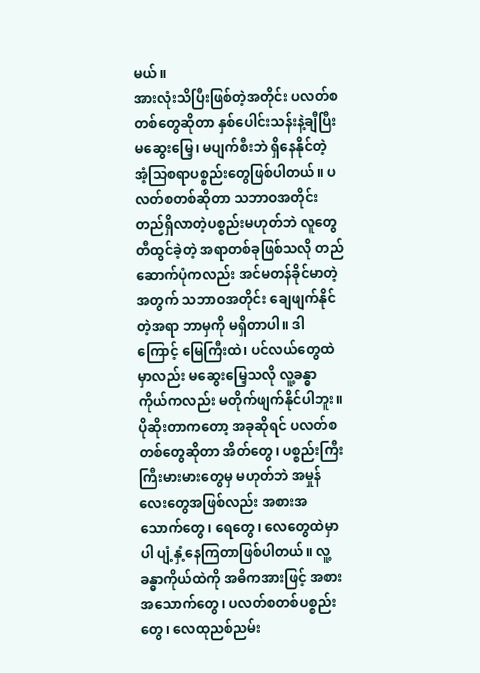မယ်။
အားလုံးသိပြီးဖြစ်တဲ့အတိုင်း ပလတ်စတစ်တွေဆိုတာ နှစ်ပေါင်းသန်းနဲ့ချီပြီး မဆွေးမြေ့၊ မပျက်စီးဘဲ ရှိနေနိုင်တဲ့ အံ့သြစရာပစ္စည်းတွေဖြစ်ပါတယ်။ ပလတ်စတစ်ဆိုတာ သဘာဝအတိုင်း တည်ရှိလာတဲ့ပစ္စည်းမဟုတ်ဘဲ လူတွေ တီထွင်ခဲ့တဲ့ အရာတစ်ခုဖြစ်သလို တည်ဆောက်ပုံကလည်း အင်မတန်ခိုင်မာတဲ့အတွက် သဘာဝအတိုင်း ချေဖျက်နိုင်တဲ့အရာ ဘာမှကို မရှိတာပါ။ ဒါကြောင့် မြေကြီးထဲ၊ ပင်လယ်တွေထဲမှာလည်း မဆွေးမြေ့သလို လူ့ခန္ဓာကိုယ်ကလည်း မတိုက်ဖျက်နိုင်ပါဘူး။
ပိုဆိုးတာကတော့ အခုဆိုရင် ပလတ်စတစ်တွေဆိုတာ အိတ်တွေ၊ ပစ္စည်းကြီးကြီးမားမားတွေမှ မဟုတ်ဘဲ အမှုန်လေးတွေအဖြစ်လည်း အစားအသောက်တွေ၊ ရေတွေ၊ လေတွေထဲမှာပါ ပျံ့နှံ့နေကြတာဖြစ်ပါတယ်။ လူ့ခန္ဓာကိုယ်ထဲကို အဓိကအားဖြင့် အစားအသောက်တွေ၊ ပလတ်စတစ်ပစ္စည်းတွေ၊ လေထုညစ်ညမ်း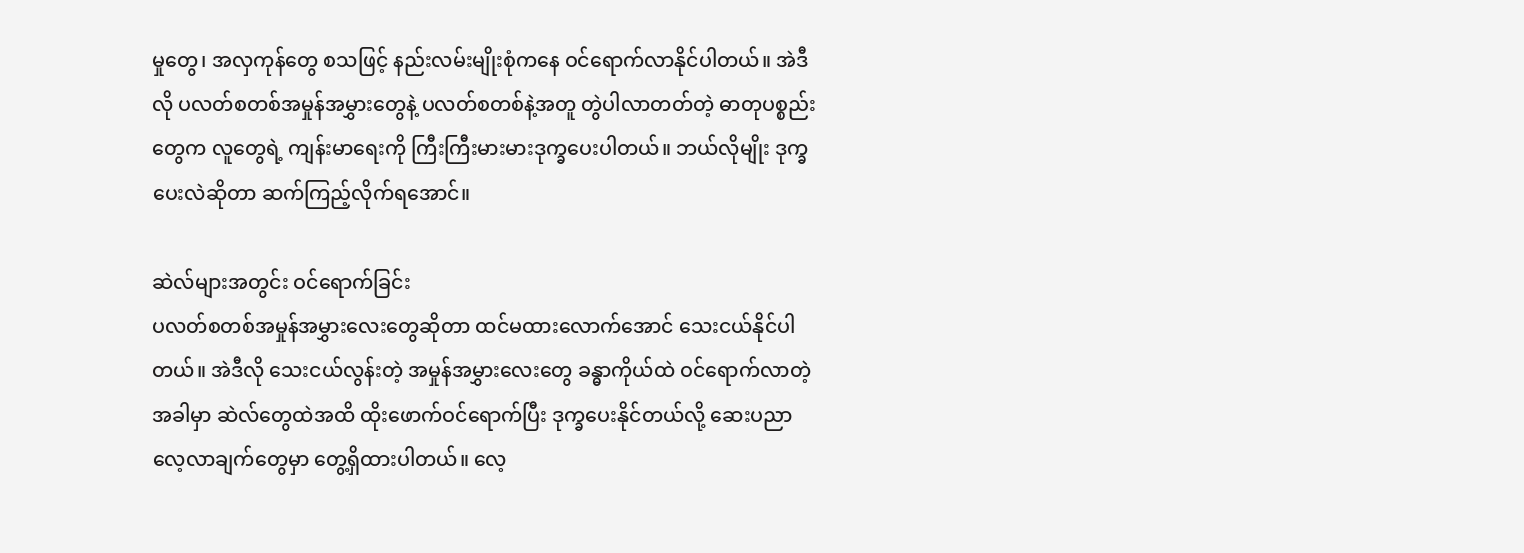မှုတွေ၊ အလှကုန်တွေ စသဖြင့် နည်းလမ်းမျိုးစုံကနေ ဝင်ရောက်လာနိုင်ပါတယ်။ အဲဒီလို ပလတ်စတစ်အမှုန်အမွှားတွေနဲ့ ပလတ်စတစ်နဲ့အတူ တွဲပါလာတတ်တဲ့ ဓာတုပစ္စည်းတွေက လူတွေရဲ့ ကျန်းမာရေးကို ကြီးကြီးမားမားဒုက္ခပေးပါတယ်။ ဘယ်လိုမျိုး ဒုက္ခပေးလဲဆိုတာ ဆက်ကြည့်လိုက်ရအောင်။

ဆဲလ်များအတွင်း ဝင်ရောက်ခြင်း
ပလတ်စတစ်အမှုန်အမွှားလေးတွေဆိုတာ ထင်မထားလောက်အောင် သေးငယ်နိုင်ပါတယ်။ အဲဒီလို သေးငယ်လွန်းတဲ့ အမှုန်အမွှားလေးတွေ ခန္ဓာကိုယ်ထဲ ဝင်ရောက်လာတဲ့အခါမှာ ဆဲလ်တွေထဲအထိ ထိုးဖောက်ဝင်ရောက်ပြီး ဒုက္ခပေးနိုင်တယ်လို့ ဆေးပညာလေ့လာချက်တွေမှာ တွေ့ရှိထားပါတယ်။ လေ့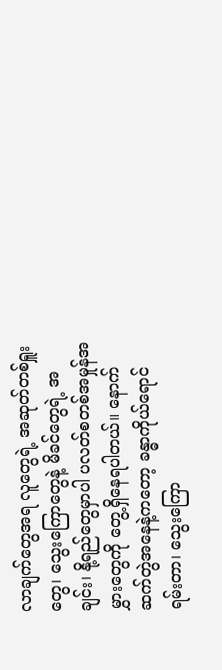လာချက်တွေအရ လူတွေရဲ့ အဆုတ်တစ်ရှူးတွေ၊ သွေးကြောတွေနဲ့ မိခင်တွေရဲ့ အချင်း၊ နို့ရည်တွေမှာပါ ပလတ်စတစ်အမှုန်အမွှားတွေကို တွေ့ရှိနေရပါတယ်။ နောက်ဆက်တွဲအနေနဲ့ကတော့ ခန္ဓာကိုယ်ရောင်ရမ်းတာ၊ သွေးကြော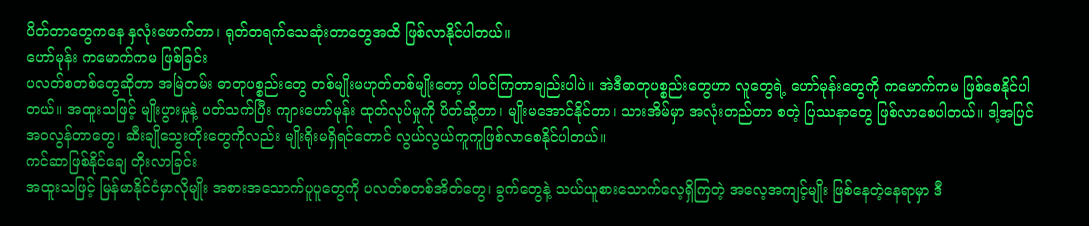ပိတ်တာတွေကနေ နှလုံးဖောက်တာ၊ ရုတ်တရက်သေဆုံးတာတွေအထိ ဖြစ်လာနိုင်ပါတယ်။
ဟော်မုန်း ကမောက်ကမ ဖြစ်ခြင်း
ပလတ်စတစ်တွေဆိုတာ အမြဲတမ်း ဓာတုပစ္စည်းတွေ တစ်မျိုးမဟုတ်တစ်မျိုးတော့ ပါဝင်ကြတာချည်းပါပဲ။ အဲဒီဓာတုပစ္စည်းတွေဟာ လူတွေရဲ့ ဟော်မုန်းတွေကို ကမောက်ကမ ဖြစ်စေနိုင်ပါတယ်။ အထူးသဖြင့် မျိုးပွားမှုနဲ့ ပတ်သက်ပြီး ကျားဟော်မုန်း ထုတ်လုပ်မှုကို ပိတ်ဆို့တာ၊ မျိုးမအောင်နိုင်တာ၊ သားအိမ်မှာ အလုံးတည်တာ စတဲ့ ပြဿနာတွေ ဖြစ်လာစေပါတယ်။ ဒါ့အပြင် အဝလွန်တာတွေ၊ ဆီးချိုသွေးတိုးတွေကိုလည်း မျိုးရိုးမရှိရင်တောင် လွယ်လွယ်ကူကူဖြစ်လာစေနိုင်ပါတယ်။
ကင်ဆာဖြစ်နိုင်ချေ တိုးလာခြင်း
အထူးသဖြင့် မြန်မာနိုင်ငံမှာလိုမျိုး အစားအသောက်ပူပူတွေကို ပလတ်စတစ်အိတ်တွေ၊ ခွက်တွေနဲ့ သယ်ယူစားသောက်လေ့ရှိကြတဲ့ အလေ့အကျင့်မျိုး ဖြစ်နေတဲ့နေရာမှာ ဒီ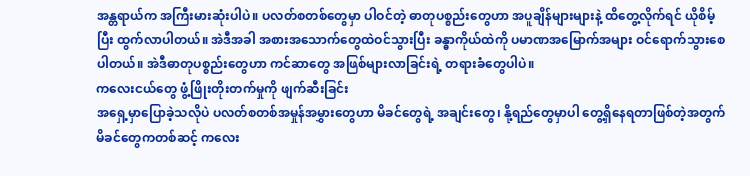အန္တရာယ်က အကြီးမားဆုံးပါပဲ။ ပလတ်စတစ်တွေမှာ ပါဝင်တဲ့ ဓာတုပစ္စည်းတွေဟာ အပူချိန်များများနဲ့ ထိတွေ့လိုက်ရင် ယိုစိမ့်ပြီး ထွက်လာပါတယ်။ အဲဒီအခါ အစားအသောက်တွေထဲဝင်သွားပြီး ခန္ဓာကိုယ်ထဲကို ပမာဏအမြောက်အများ ဝင်ရောက်သွားစေပါတယ်။ အဲဒီဓာတုပစ္စည်းတွေဟာ ကင်ဆာတွေ အဖြစ်များလာခြင်းရဲ့ တရားခံတွေပါပဲ။
ကလေးငယ်တွေ ဖွံ့ဖြိုးတိုးတက်မှုကို ဖျက်ဆီးခြင်း
အရှေ့မှာပြောခဲ့သလိုပဲ ပလတ်စတစ်အမှုန်အမွှားတွေဟာ မိခင်တွေရဲ့ အချင်းတွေ၊ နို့ရည်တွေမှာပါ တွေ့ရှိနေရတာဖြစ်တဲ့အတွက် မိခင်တွေကတစ်ဆင့် ကလေး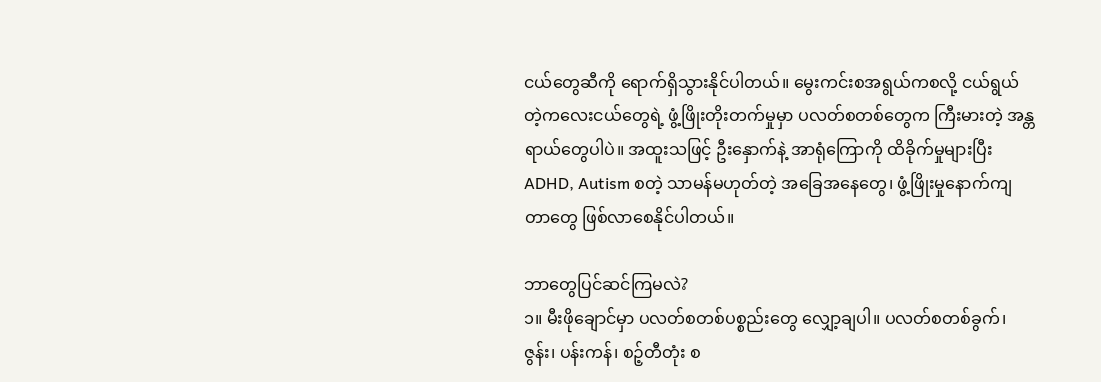ငယ်တွေဆီကို ရောက်ရှိသွားနိုင်ပါတယ်။ မွေးကင်းစအရွယ်ကစလို့ ငယ်ရွယ်တဲ့ကလေးငယ်တွေရဲ့ ဖွံ့ဖြိုးတိုးတက်မှုမှာ ပလတ်စတစ်တွေက ကြီးမားတဲ့ အန္တရာယ်တွေပါပဲ။ အထူးသဖြင့် ဦးနှောက်နဲ့ အာရုံကြောကို ထိခိုက်မှုများပြီး ADHD, Autism စတဲ့ သာမန်မဟုတ်တဲ့ အခြေအနေတွေ၊ ဖွံ့ဖြိုးမှုနောက်ကျတာတွေ ဖြစ်လာစေနိုင်ပါတယ်။

ဘာတွေပြင်ဆင်ကြမလဲ?
၁။ မီးဖိုချောင်မှာ ပလတ်စတစ်ပစ္စည်းတွေ လျှော့ချပါ။ ပလတ်စတစ်ခွက်၊ ဇွန်း၊ ပန်းကန်၊ စဉ့်တီတုံး စ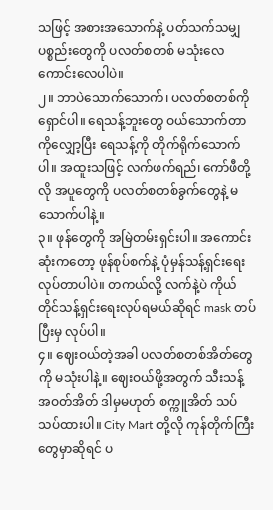သဖြင့် အစားအသောက်နဲ့ ပတ်သက်သမျှပစ္စည်းတွေကို ပလတ်စတစ် မသုံးလေ ကောင်းလေပါပဲ။
၂။ ဘာပဲသောက်သောက်၊ ပလတ်စတစ်ကို ရှောင်ပါ။ ရေသန့်ဘူးတွေ ဝယ်သောက်တာကိုလျှော့ပြီး ရေသန့်ကို တိုက်ရိုက်သောက်ပါ။ အထူးသဖြင့် လက်ဖက်ရည်၊ ကော်ဖီတို့လို အပူတွေကို ပလတ်စတစ်ခွက်တွေနဲ့ မသောက်ပါနဲ့။
၃။ ဖုန်တွေကို အမြဲတမ်းရှင်းပါ။ အကောင်းဆုံးကတော့ ဖုန်စုပ်စက်နဲ့ ပုံမှန်သန့်ရှင်းရေးလုပ်တာပါပဲ။ တကယ်လို့ လက်နဲ့ပဲ ကိုယ်တိုင်သန့်ရှင်းရေးလုပ်ရမယ်ဆိုရင် mask တပ်ပြီးမှ လုပ်ပါ။
၄။ ဈေးဝယ်တဲ့အခါ ပလတ်စတစ်အိတ်တွေကို မသုံးပါနဲ့။ ဈေးဝယ်ဖို့အတွက် သီးသန့် အဝတ်အိတ် ဒါမှမဟုတ် စက္ကူအိတ် သပ်သပ်ထားပါ။ City Mart တို့လို ကုန်တိုက်ကြီးတွေမှာဆိုရင် ပ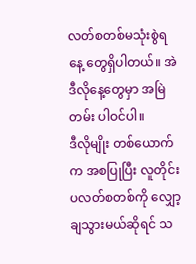လတ်စတစ်မသုံးစွဲရနေ့ တွေရှိပါတယ်။ အဲဒီလိုနေ့တွေမှာ အမြဲတမ်း ပါဝင်ပါ။
ဒီလိုမျိုး တစ်ယောက်က အစပြုပြီး လူတိုင်း ပလတ်စတစ်ကို လျှော့ချသွားမယ်ဆိုရင် သ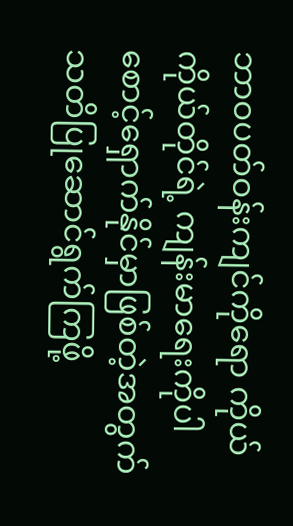ဘာဝပတ်ဝန်းကျင်ကိုရော ကိုယ်ကိုယ်တိုင်ရဲ့ ကျန်းမာရေးကိုပါ စောင့်ရှောက်နိုင်မှာဖြစ်တဲ့အတွက် သတိပြုဆောင်ရွက်ကြဖို့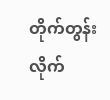တိုက်တွန်းလိုက်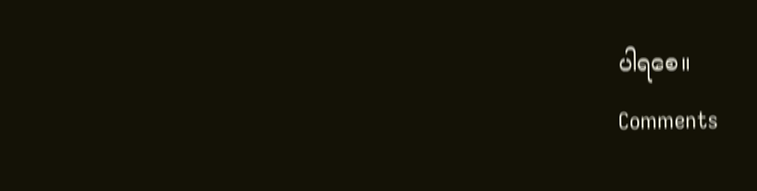ပါရစေ။
Comments